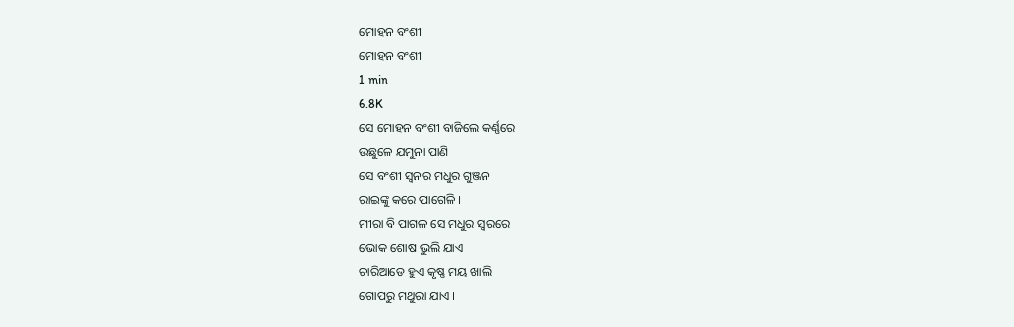ମୋହନ ବଂଶୀ
ମୋହନ ବଂଶୀ
1 min
6.8K
ସେ ମୋହନ ବଂଶୀ ବାଜିଲେ କର୍ଣ୍ଣରେ
ଉଛୁଳେ ଯମୁନା ପାଣି
ସେ ବଂଶୀ ସ୍ଵନର ମଧୁର ଗୁଞ୍ଜନ
ରାଇଙ୍କୁ କରେ ପାଗେଳି ।
ମୀରା ବି ପାଗଳ ସେ ମଧୁର ସ୍ଵରରେ
ଭୋକ ଶୋଷ ଭୁଲି ଯାଏ
ଚାରିଆଡେ ହୁଏ କୃଷ୍ଣ ମୟ ଖାଲି
ଗୋପରୁ ମଥୁରା ଯାଏ ।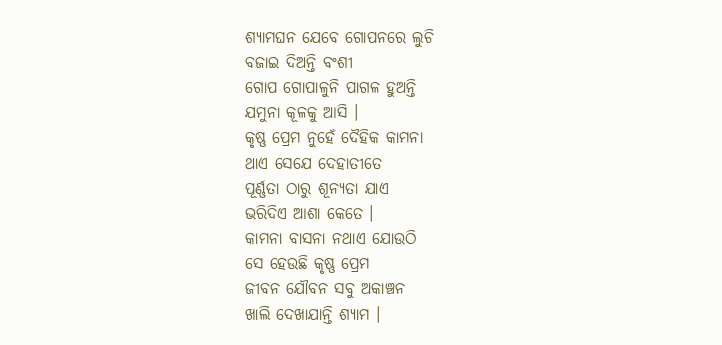ଶ୍ୟାମଘନ ଯେବେ ଗୋପନରେ ଲୁଚି
ବଜାଇ ଦିଅନ୍ତି ବଂଶୀ
ଗୋପ ଗୋପାଳୁନି ପାଗଳ ହୁଅନ୍ତି
ଯମୁନା କୂଳକୁ ଆସି ।
କୃଷ୍ଣ ପ୍ରେମ ନୁହେଁ ଦୈହିକ କାମନା
ଥାଏ ସେଯେ ଦେହାତୀତେ
ପୂର୍ଣ୍ଣତା ଠାରୁ ଶୂନ୍ୟତା ଯାଏ
ଭରିଦିଏ ଆଶା କେତେ ।
କାମନା ବାସନା ନଥାଏ ଯୋଉଠି
ସେ ହେଉଛି କୃଷ୍ଣ ପ୍ରେମ
ଜୀବନ ଯୌବନ ସବୁ ଅକାଞ୍ଚନ
ଖାଲି ଦେଖାଯାନ୍ତି ଶ୍ୟାମ ।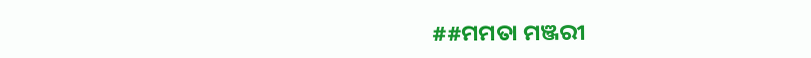##ମମତା ମଞ୍ଜରୀ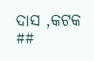ଦାସ ,କଟକ ##